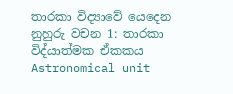තාරකා විද්‍යාවේ යෙදෙන නුහුරු වචන 1: තාරකා විද්යාත්මක ඒකකය Astronomical unit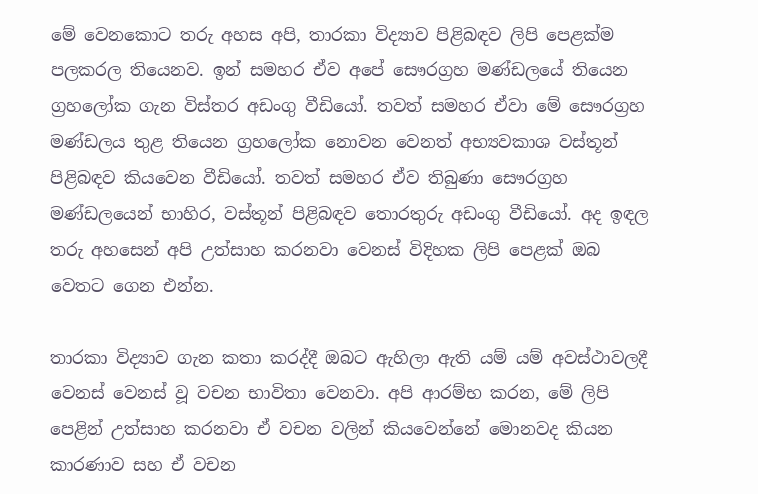මේ වෙනකොට තරු අහස අපි, තාරකා විද්‍යාව පිළිබඳව ලිපි පෙළක්ම පලකරල තියෙනව. ඉන් සමහර ඒව අපේ සෞරග්‍රහ මණ්ඩලයේ තියෙන ග්‍රහලෝක ගැන විස්තර අඩංගු වීඩියෝ. තවත් සමහර ඒවා මේ සෞරග්‍රහ මණ්ඩලය තුළ තියෙන ග්‍රහලෝක නොවන වෙනත් අභ්‍යවකාශ වස්තූන් පිළිබඳව කියවෙන වීඩියෝ. තවත් සමහර ඒව තිබුණා සෞරග්‍රහ මණ්ඩලයෙන් භාහිර, වස්තූන් පිළිබඳව තොරතුරු අඩංගු වීඩියෝ. අද ඉඳල තරු අහසෙන් අපි උත්සාහ කරනවා වෙනස් විදිහක ලිපි පෙළක් ඔබ වෙතට ගෙන එන්න.

තාරකා විද්‍යාව ගැන කතා කරද්දී ඔබට ඇහිලා ඇති යම් යම් අවස්ථාවලදී  වෙනස් වෙනස් වූ වචන භාවිතා වෙනවා. අපි ආරම්භ කරන, මේ ලිපි පෙළින් උත්සාහ කරනවා ඒ වචන වලින් කියවෙන්නේ මොනවද කියන කාරණාව සහ ඒ වචන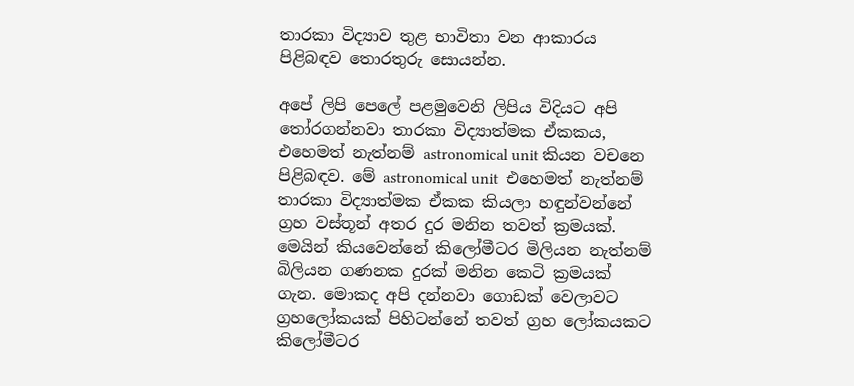තාරකා විද්‍යාව තුළ භාවිතා වන ආකාරය පිළිබඳව තොරතුරු සොයන්න.

අපේ ලිපි පෙලේ පළමුවෙනි ලිපිය විදියට අපි තෝරගන්නවා තාරකා විද්‍යාත්මක ඒකකය, එහෙමත් නැත්නම් astronomical unit කියන වචනෙ පිළිබඳව. මේ astronomical unit  එහෙමත් නැත්නම් තාරකා විද්‍යාත්මක ඒකක කියලා හඳුන්වන්නේ ග්‍රහ වස්තූන් අතර දුර මනින තවත් ක්‍රමයක්. මෙයින් කියවෙන්නේ කිලෝමීටර මිලියන නැත්නම් බිලියන ගණනක දුරක් මනින කෙටි ක්‍රමයක් ගැන. මොකද අපි දන්නවා ගොඩක් වෙලාවට ග්‍රහලෝකයක් පිහිටන්නේ තවත් ග්‍රහ ලෝකයකට කිලෝමීටර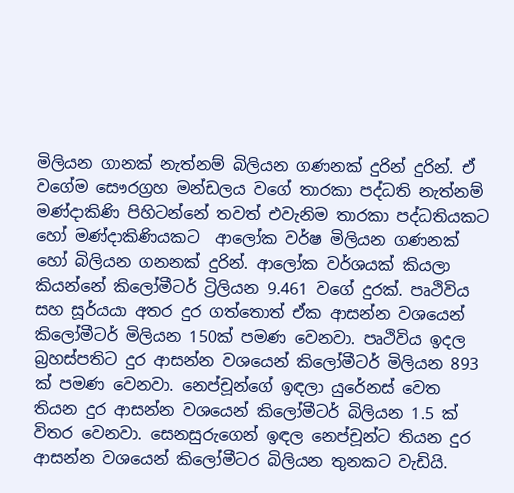මිලියන ගානක් නැත්නම් බිලියන ගණනක් දුරින් දුරින්. ඒ වගේම සෞරග්‍රහ මන්ඩලය වගේ තාරකා පද්ධති නැත්නම් මණ්දාකිණි පිහිටන්නේ තවත් එවැනිම තාරකා පද්ධතියකට හෝ මණ්දාකිණියකට  ආලෝක වර්ෂ මිලියන ගණනක් හෝ බිලියන ගනනක් දුරින්. ආලෝක වර්ශයක් කියලා කියන්නේ කිලෝමීටර් ට්‍රිලියන 9.461 වගේ දුරක්. පෘථිවිය සහ සූර්යයා අතර දුර ගත්තොත් ඒක ආසන්න වශයෙන් කිලෝමීටර් මිලියන 150ක් පමණ වෙනවා. පෘථිවිය ඉදල බ්‍රහස්පතිට දුර ආසන්න වශයෙන් කිලෝමීටර් මිලියන 893 ක් පමණ වෙනවා. නෙප්චූන්ගේ ඉඳලා යුරේනස් වෙත තියන දුර ආසන්න වශයෙන් කිලෝමීටර් බිලියන 1.5 ක් විතර වෙනවා. සෙනසුරුගෙන් ඉඳල නෙප්චූන්ට තියන දුර ආසන්න වශයෙන් කිලෝමීටර බිලියන තුනකට වැඩියි.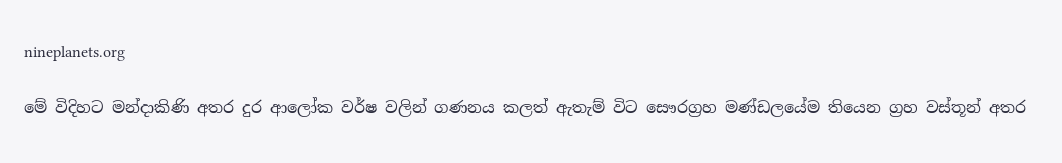nineplanets.org

මේ විදිහට මන්දාකිණි අතර දුර ආලෝක වර්ෂ වලින් ගණනය කලත් ඇතැම් විට සෞරග්‍රහ මණ්ඩලයේම තියෙන ග්‍රහ වස්තූන් අතර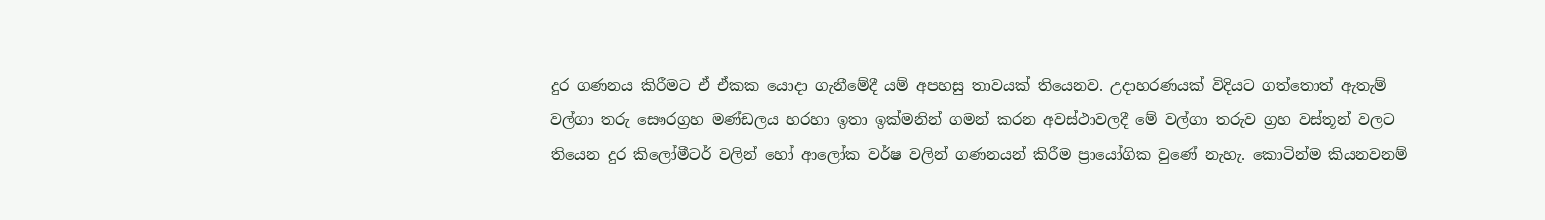දුර ගණනය කිරීමට ඒ ඒකක යොදා ගැනීමේදී යම් අපහසු තාවයක් තියෙනව. උදාහරණයක් විදියට ගත්තොත් ඇතැම් වල්ගා තරු සෞරග්‍රහ මණ්ඩලය හරහා ඉතා ඉක්මනින් ගමන් කරන අවස්ථාවලදී මේ වල්ගා තරුව ග්‍රහ වස්තූන් වලට තියෙන දුර කිලෝමීටර් වලින් හෝ ආලෝක වර්ෂ වලින් ගණනයන් කිරීම ප්‍රායෝගික වුණේ නැහැ. කොටින්ම කියනවනම්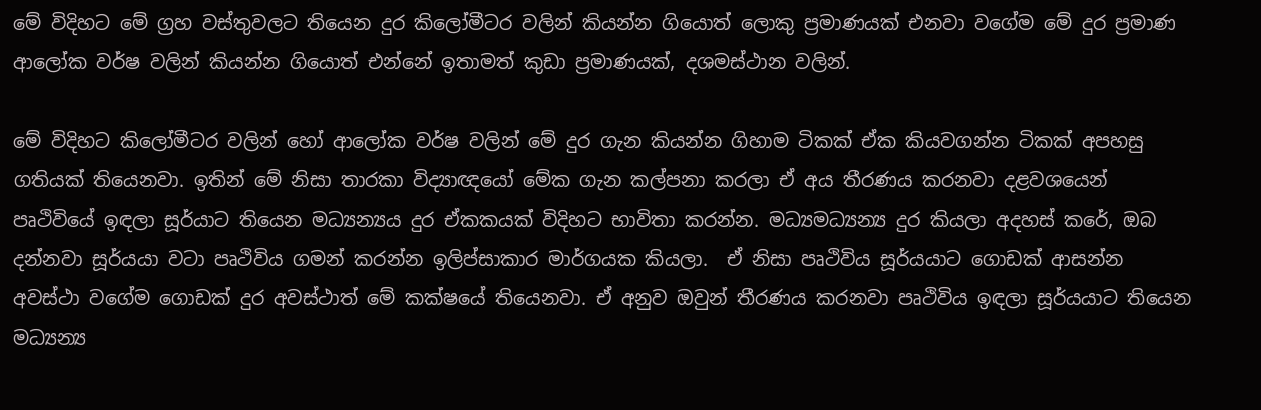මේ විදිහට මේ ග්‍රහ වස්තුවලට තියෙන දුර කිලෝමීටර වලින් කියන්න ගියොත් ලොකු ප්‍රමාණයක් එනවා වගේම මේ දුර ප්‍රමාණ ආලෝක වර්ෂ වලින් කියන්න ගියොත් එන්නේ ඉතාමත් කුඩා ප්‍රමාණයක්, දශමස්ථාන වලින්.

මේ විදිහට කිලෝමීටර වලින් හෝ ආලෝක වර්ෂ වලින් මේ දුර ගැන කියන්න ගිහාම ටිකක් ඒක කියවගන්න ටිකක් අපහසු ගතියක් තියෙනවා. ඉතින් මේ නිසා තාරකා විද්‍යාඥයෝ මේක ගැන කල්පනා කරලා ඒ අය තීරණය කරනවා දළවශයෙන් පෘථිවියේ ඉඳලා සූර්යාට තියෙන මධ්‍යන්‍යය දුර ඒකකයක් විදිහට භාවිතා කරන්න. මධ්‍යමධ්‍යන්‍ය දුර කියලා අදහස් කරේ, ඔබ දන්නවා සූර්යයා වටා පෘථිවිය ගමන් කරන්න ඉලිප්සාකාර මාර්ගයක කියලා.  ඒ නිසා පෘථිවිය සූර්යයාට ගොඩක් ආසන්න අවස්ථා වගේම ගොඩක් දුර අවස්ථාත් මේ කක්ෂයේ තියෙනවා. ඒ අනුව ඔවුන් තීරණය කරනවා පෘථිවිය ඉඳලා සූර්යයාට තියෙන මධ්‍යන්‍ය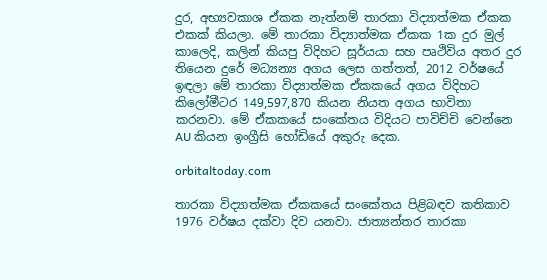දුර, අභ්‍යවකාශ ඒකක නැත්නම් තාරකා විද්‍යාත්මක ඒකක එකක් කියලා. මේ තාරකා විද්‍යාත්මක ඒකක 1ක දුර මුල් කාලෙදි, කලින් කියපු විදිහට සූර්යයා සහ පෘථිවිය අතර දුර තියෙන දුරේ මධ්‍යන්‍ය අගය ලෙස ගත්තත්, 2012 වර්ෂයේ ඉඳලා මේ තාරකා විද්‍යාත්මක ඒකකයේ අගය විදිහට කිලෝමීටර 149,597,870 කියන නියත අගය භාවිතා කරනවා. මේ ඒකකයේ සංකේතය විදියට පාවිච්චි වෙන්නෙ AU කියන ඉංග්‍රීසි හෝඩියේ අකුරු දෙක.

orbitaltoday.com

තාරකා විද්‍යාත්මක ඒකකයේ සංකේතය පිළිබඳව කතිකාව 1976 වර්ෂය දක්වා දිව යනවා. ජාත්‍යන්තර තාරකා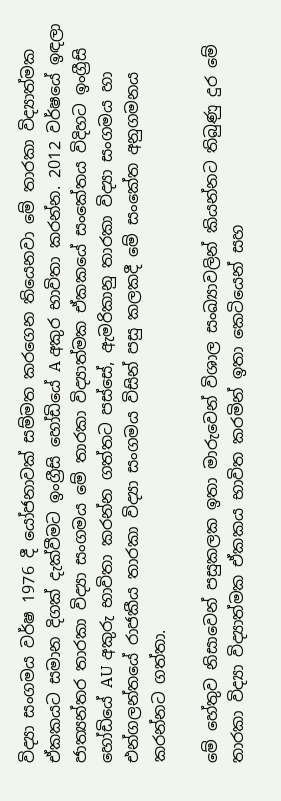විද්‍යා සංගමය වර්ෂ 1976 දී යෝජනාවක් සම්මත කරගෙන තියෙනවා මේ තාරකා විද්‍යාත්මක ඒකකයට සමාන දිගක් දැක්වීමට ඉංග්‍රීසි හෝඩියේ A අකුර භාවිතා කරන්න. 2012 වර්ෂයේ ඉඳලා ජාත්‍යන්තර තාරකා විද්‍යා සංගමය මේ තාරකා විද්‍යාත්මක ඒකකයේ සංකේතය විදිහට ඉංග්‍රීසි හෝඩියේ AU අකුරු භාවිතා කරන්න ගත්තට පස්සේ, ඇමරිකානු තාරකා විද්‍යා සංගමය හා එන්ගලන්තයේ රාජකීය තාරකා විද්‍යා සංගමය විසින් පසු කලකදී මේ සංකේත අනුගමනය කරන්නට ගත්තා.

මේ හේතුව නිසාවෙන් පසුකලක ඉතා මාරුවෙන් විශාල සංඛ්‍යාවලින් කියන්නට තිබුණු දුර මේ තාරකා විද්‍යා විද්‍යාත්මක ඒකකය භාවිත කරමින් ඉතා කෙටියෙන් සහ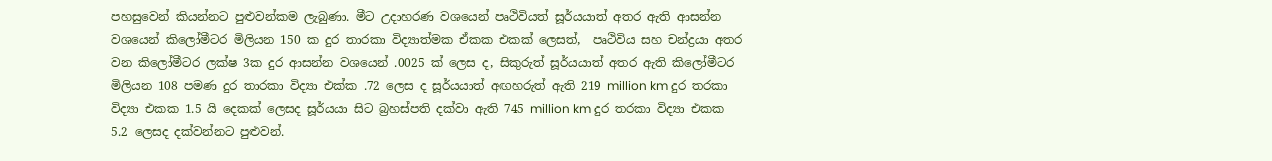පහසුවෙන් කියන්නට පුළුවන්කම ලැබුණා. මීට උදාහරණ වශයෙන් පෘථිවියත් සූර්යයාත් අතර ඇති ආසන්න වශයෙන් කිලෝමීටර මිලියන 150 ක දුර තාරකා විද්‍යාත්මක ඒකක එකක් ලෙසත්,  පෘථිවිය සහ චන්ද්‍රයා අතර වන කිලෝමීටර ලක්ෂ 3ක දුර ආසන්න වශයෙන් .0025 ක් ලෙස ද, සිකුරුත් සූර්යයාත් අතර ඇති කිලෝමීටර මිලියන 108 පමණ දුර තාරකා විද්‍යා එක්ක .72 ලෙස ද සූර්යයාත් අඟහරුත් ඇති 219 million km දුර තරකා විද්‍යා එකක 1.5 යි දෙකක් ලෙසද සූර්යයා සිට බ්‍රහස්පති දක්වා ඇති 745 million km දුර තරකා විද්‍යා එකක 5.2 ලෙසද දක්වන්නට පුළුවන්.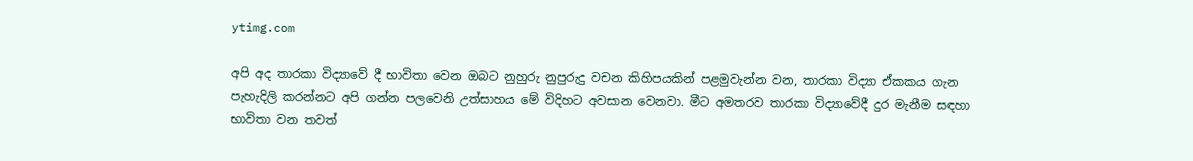ytimg.com

අපි අද තාරකා විද්‍යාවේ දී භාවිතා වෙන ඔබට නුහුරු නුපුරුදු වචන කිහිපයකින් පළමුවැන්න වන, තාරකා විද්‍යා ඒකකය ගැන පැහැදිලි කරන්නට අපි ගන්න පලවෙනි උත්සාහය මේ විදිහට අවසාන වෙනවා. මීට අමතරව තාරකා විද්‍යාවේදී දුර මැනීම සඳහා භාවිතා වන තවත්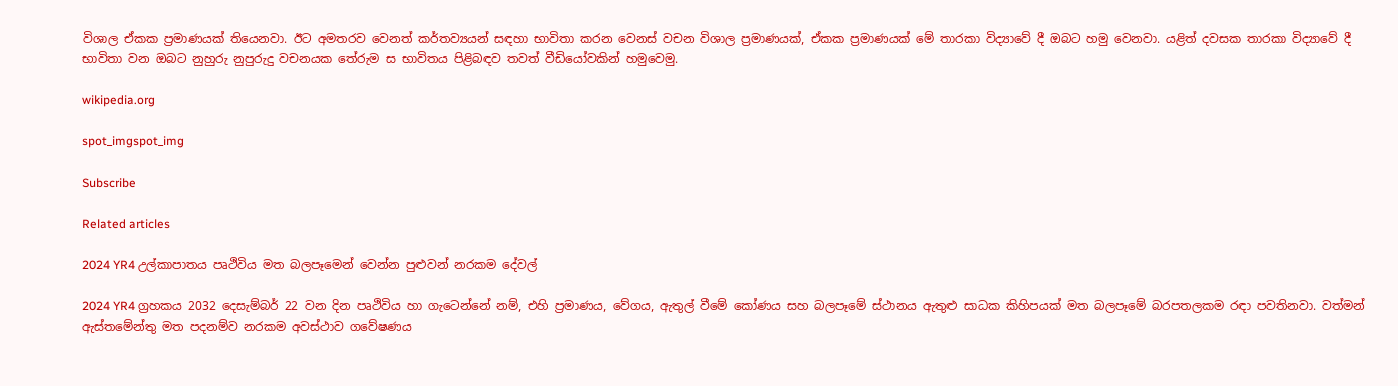විශාල ඒකක ප්‍රමාණයක් තියෙනවා. ඊට අමතරව වෙනත් කර්තව්‍යයන් සඳහා භාවිතා කරන වෙනස් වචන විශාල ප්‍රමාණයක්, ඒකක ප්‍රමාණයක් මේ තාරකා විද්‍යාවේ දී ඔබට හමු වෙනවා. යළිත් දවසක තාරකා විද්‍යාවේ දී භාවිතා වන ඔබට නුහුරු නුපුරුදු වචනයක තේරුම ස භාවිතය පිළිබඳව තවත් වීඩියෝවකින් හමුවෙමු.

wikipedia.org

spot_imgspot_img

Subscribe

Related articles

2024 YR4 උල්කාපාතය පෘථිවිය මත බලපෑමෙන් වෙන්න පුළුවන් නරකම දේවල්

2024 YR4 ග්‍රහකය 2032 දෙසැම්බර් 22 වන දින පෘථිවිය හා ගැටෙන්නේ නම්, එහි ප්‍රමාණය, වේගය, ඇතුල් වීමේ කෝණය සහ බලපෑමේ ස්ථානය ඇතුළු සාධක කිහිපයක් මත බලපෑමේ බරපතලකම රඳා පවතිනවා. වත්මන් ඇස්තමේන්තු මත පදනම්ව නරකම අවස්ථාව ගවේෂණය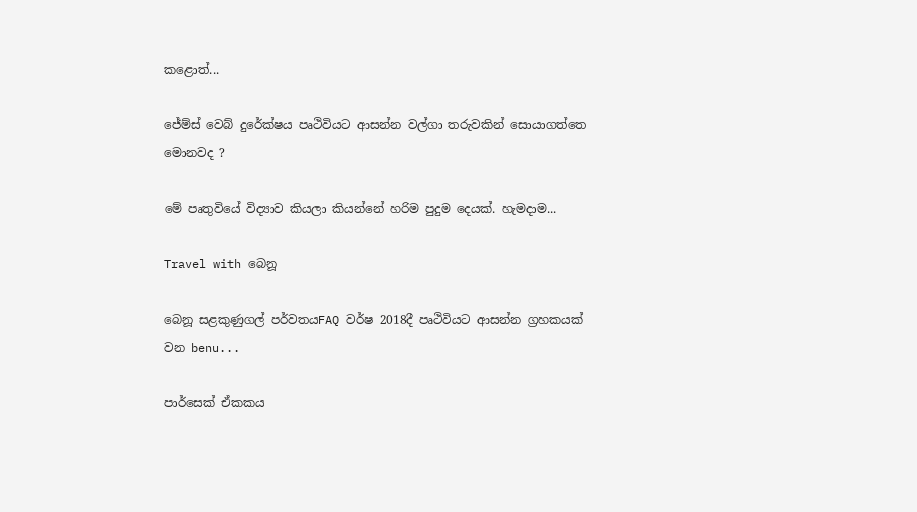කළොත්...

ජේම්ස් වෙබ් දුරේක්ෂය පෘථිවියට ආසන්න වල්ගා තරුවකින් සොයාගත්තෙ මොනවද ?

මේ පෘතුවියේ විද්‍යාව කියලා කියන්නේ හරිම පුදුම දෙයක්. හැමදාම...

Travel with බෙනූ

බෙනූ සළකුණුගල් පර්වතයFAQ වර්ෂ 2018දී පෘථිවියට ආසන්න ග්‍රහකයක් වන benu...

පාර්සෙක් ඒකකය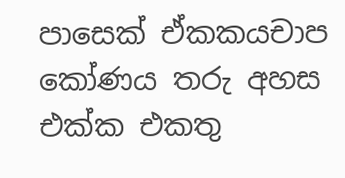පාසෙක් ඒකකයචාප කෝණය තරු අහස එක්ක එකතු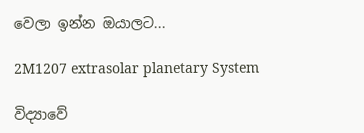වෙලා ඉන්න ඔයාලට...

2M1207 extrasolar planetary System

විද්‍යාවේ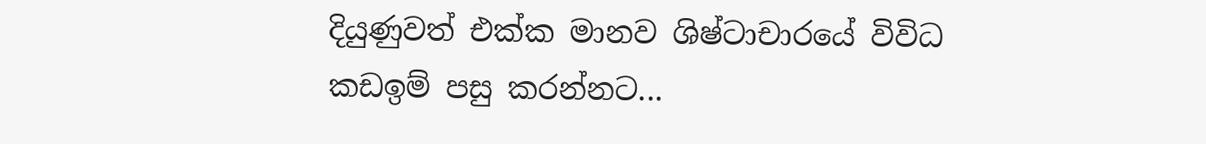දියුණුවත් එක්ක මානව ශිෂ්ටාචාරයේ විවිධ කඩඉම් පසු කරන්නට...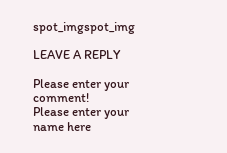spot_imgspot_img

LEAVE A REPLY

Please enter your comment!
Please enter your name here